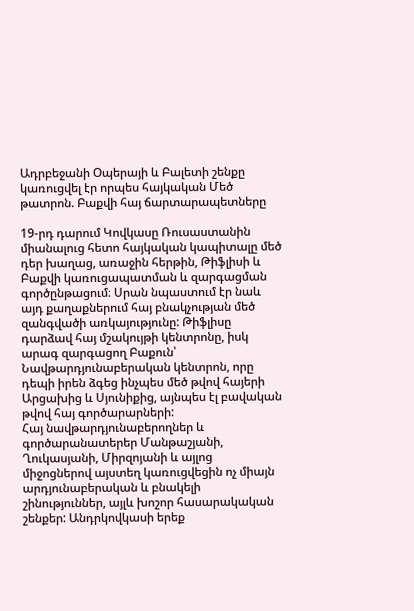Ադրբեջանի Օպերայի և Բալետի շենքը կառուցվել էր որպես հայկական Մեծ թատրոն. Բաքվի հայ ճարտարապետները

19-րդ դարում Կովկասը Ռուսաստանին միանալուց հետո հայկական կապիտալը մեծ դեր խաղաց, առաջին հերթին, Թիֆլիսի և Բաքվի կառուցապատման և զարգացման գործընթացում։ Սրան նպաստում էր նաև այդ քաղաքներում հայ բնակչության մեծ զանգվածի առկայությունը: Թիֆլիսը դարձավ հայ մշակույթի կենտրոնը, իսկ արագ զարգացող Բաքուն՝ Նավթարդյունաբերական կենտրոն, որը դեպի իրեն ձգեց ինչպես մեծ թվով հայերի Արցախից և Սյունիքից, այնպես էլ բավական թվով հայ գործարարների:
Հայ նավթարդյունաբերողներ և գործարանատերեր Մանթաշյանի, Ղուկասյանի, Միրզոյանի և այլոց միջոցներով այստեղ կառուցվեցին ոչ միայն արդյունաբերական և բնակելի շինություններ, այլև խոշոր հասարակական շենքեր: Անդրկովկասի երեք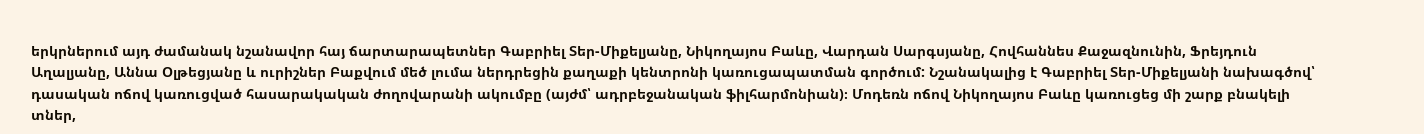երկրներում այդ ժամանակ նշանավոր հայ ճարտարապետներ Գաբրիել Տեր-Միքելյանը, Նիկողայոս Բաևը, Վարդան Սարգսյանը, Հովհաննես Քաջազնունին, Ֆրեյդուն Աղալյանը, Աննա Օլթեցյանը և ուրիշներ Բաքվում մեծ լումա ներդրեցին քաղաքի կենտրոնի կառուցապատման գործում: Նշանակալից է Գաբրիել Տեր-Միքելյանի նախագծով՝ դասական ոճով կառուցված հասարակական ժողովարանի ակումբը (այժմ՝ ադրբեջանական ֆիլհարմոնիան)։ Մոդեռն ոճով Նիկողայոս Բաևը կառուցեց մի շարք բնակելի տներ,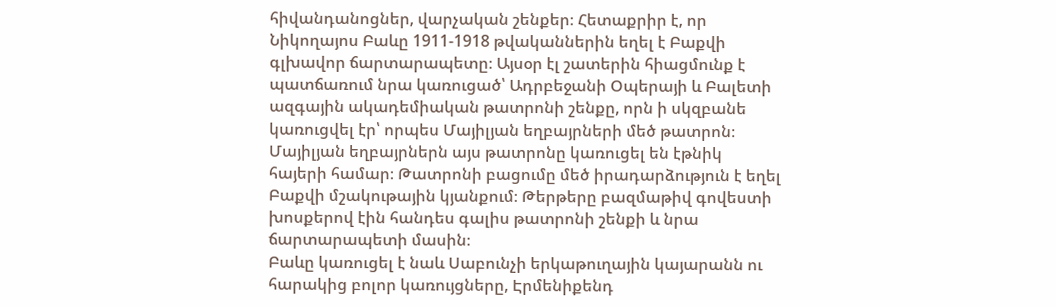հիվանդանոցներ, վարչական շենքեր։ Հետաքրիր է, որ Նիկողայոս Բաևը 1911-1918 թվականներին եղել է Բաքվի գլխավոր ճարտարապետը։ Այսօր էլ շատերին հիացմունք է պատճառում նրա կառուցած՝ Ադրբեջանի Օպերայի և Բալետի ազգային ակադեմիական թատրոնի շենքը, որն ի սկզբանե կառուցվել էր՝ որպես Մայիլյան եղբայրների մեծ թատրոն։ Մայիլյան եղբայրներն այս թատրոնը կառուցել են էթնիկ հայերի համար։ Թատրոնի բացումը մեծ իրադարձություն է եղել Բաքվի մշակութային կյանքում։ Թերթերը բազմաթիվ գովեստի խոսքերով էին հանդես գալիս թատրոնի շենքի և նրա ճարտարապետի մասին։
Բաևը կառուցել է նաև Սաբունչի երկաթուղային կայարանն ու հարակից բոլոր կառույցները, Էրմենիքենդ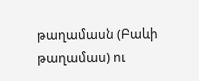թաղամասն (Բաևի թաղամաս) ու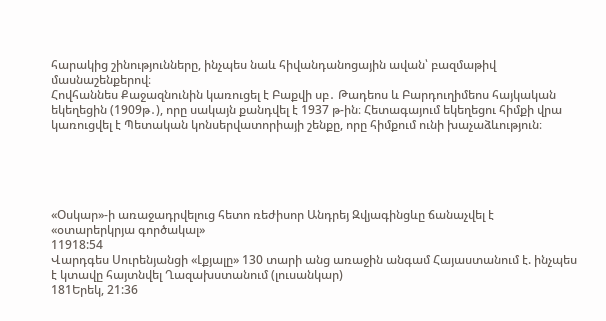հարակից շինությունները, ինչպես նաև հիվանդանոցային ավան՝ բազմաթիվ մասնաշենքերով։
Հովհաննես Քաջազնունին կառուցել է Բաքվի սբ․ Թադեոս և Բարդուղիմեոս հայկական եկեղեցին (1909թ․), որը սակայն քանդվել է 1937 թ-ին։ Հետագայում եկեղեցու հիմքի վրա կառուցվել է Պետական կոնսերվատորիայի շենքը, որը հիմքում ունի խաչաձևություն։





«Օսկար»-ի առաջադրվելուց հետո ռեժիսոր Անդրեյ Զվյագինցևը ճանաչվել է «օտարերկրյա գործակալ»
11918:54
Վարդգես Սուրենյանցի «Լքյալը» 130 տարի անց առաջին անգամ Հայաստանում է. ինչպես է կտավը հայտնվել Ղազախստանում (լուսանկար)
181Երեկ, 21:36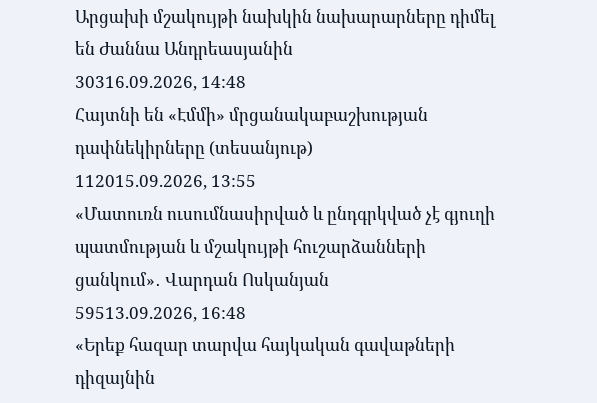Արցախի մշակույթի նախկին նախարարները դիմել են Ժաննա Անդրեասյանին
30316.09.2026, 14:48
Հայտնի են «Էմմի» մրցանակաբաշխության դափնեկիրները (տեսանյութ)
112015.09.2026, 13:55
«Մատուռն ուսումնասիրված և ընդգրկված չէ գյուղի պատմության և մշակույթի հուշարձանների ցանկում»․ Վարդան Ոսկանյան
59513.09.2026, 16:48
«Երեք հազար տարվա հայկական գավաթների դիզայնին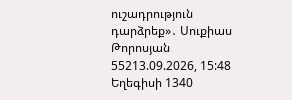ուշադրություն դարձրեք»․ Սուքիաս Թորոսյան
55213.09.2026, 15:48
Եղեգիսի 1340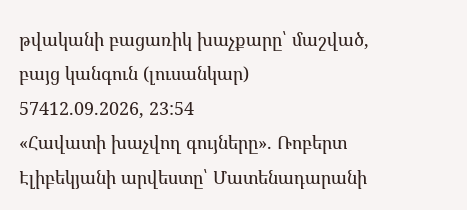թվականի բացառիկ խաչքարը՝ մաշված, բայց կանգուն (լուսանկար)
57412.09.2026, 23:54
«Հավատի խաչվող գույները». Ռոբերտ Էլիբեկյանի արվեստը՝ Մատենադարանի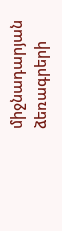միջնադարյան ձեռագրերի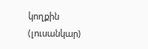կողքին (լուսանկար)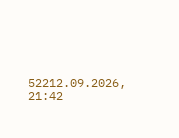52212.09.2026, 21:42